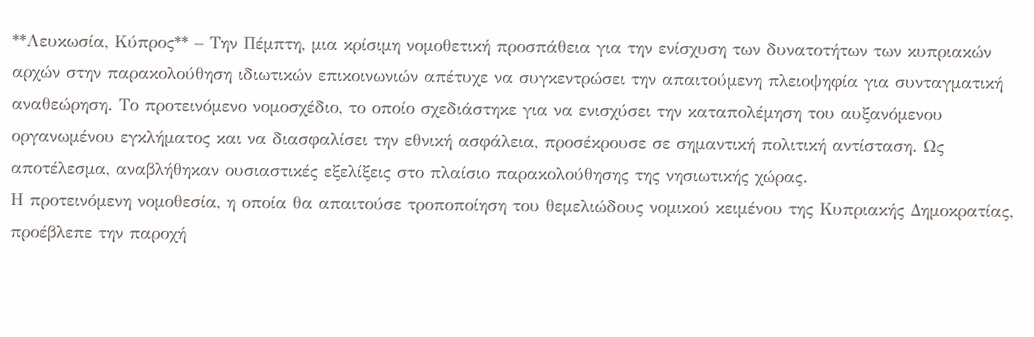**Λευκωσία, Κύπρος** – Την Πέμπτη, μια κρίσιμη νομοθετική προσπάθεια για την ενίσχυση των δυνατοτήτων των κυπριακών αρχών στην παρακολούθηση ιδιωτικών επικοινωνιών απέτυχε να συγκεντρώσει την απαιτούμενη πλειοψηφία για συνταγματική αναθεώρηση. Το προτεινόμενο νομοσχέδιο, το οποίο σχεδιάστηκε για να ενισχύσει την καταπολέμηση του αυξανόμενου οργανωμένου εγκλήματος και να διασφαλίσει την εθνική ασφάλεια, προσέκρουσε σε σημαντική πολιτική αντίσταση. Ως αποτέλεσμα, αναβλήθηκαν ουσιαστικές εξελίξεις στο πλαίσιο παρακολούθησης της νησιωτικής χώρας.
Η προτεινόμενη νομοθεσία, η οποία θα απαιτούσε τροποποίηση του θεμελιώδους νομικού κειμένου της Κυπριακής Δημοκρατίας, προέβλεπε την παροχή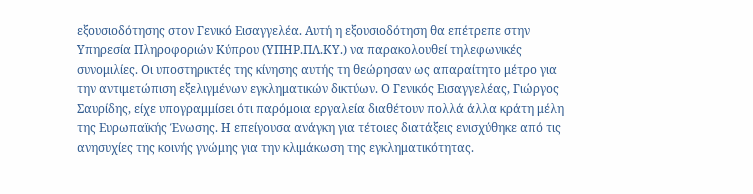εξουσιοδότησης στον Γενικό Εισαγγελέα. Αυτή η εξουσιοδότηση θα επέτρεπε στην Υπηρεσία Πληροφοριών Κύπρου (ΥΠΗΡ.ΠΛ.ΚΥ.) να παρακολουθεί τηλεφωνικές συνομιλίες. Οι υποστηρικτές της κίνησης αυτής τη θεώρησαν ως απαραίτητο μέτρο για την αντιμετώπιση εξελιγμένων εγκληματικών δικτύων. Ο Γενικός Εισαγγελέας, Γιώργος Σαυρίδης, είχε υπογραμμίσει ότι παρόμοια εργαλεία διαθέτουν πολλά άλλα κράτη μέλη της Ευρωπαϊκής Ένωσης. Η επείγουσα ανάγκη για τέτοιες διατάξεις ενισχύθηκε από τις ανησυχίες της κοινής γνώμης για την κλιμάκωση της εγκληματικότητας.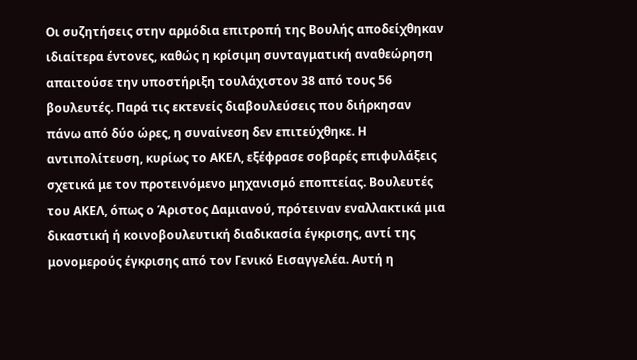Οι συζητήσεις στην αρμόδια επιτροπή της Βουλής αποδείχθηκαν ιδιαίτερα έντονες, καθώς η κρίσιμη συνταγματική αναθεώρηση απαιτούσε την υποστήριξη τουλάχιστον 38 από τους 56 βουλευτές. Παρά τις εκτενείς διαβουλεύσεις που διήρκησαν πάνω από δύο ώρες, η συναίνεση δεν επιτεύχθηκε. Η αντιπολίτευση, κυρίως το ΑΚΕΛ, εξέφρασε σοβαρές επιφυλάξεις σχετικά με τον προτεινόμενο μηχανισμό εποπτείας. Βουλευτές του ΑΚΕΛ, όπως ο Άριστος Δαμιανού, πρότειναν εναλλακτικά μια δικαστική ή κοινοβουλευτική διαδικασία έγκρισης, αντί της μονομερούς έγκρισης από τον Γενικό Εισαγγελέα. Αυτή η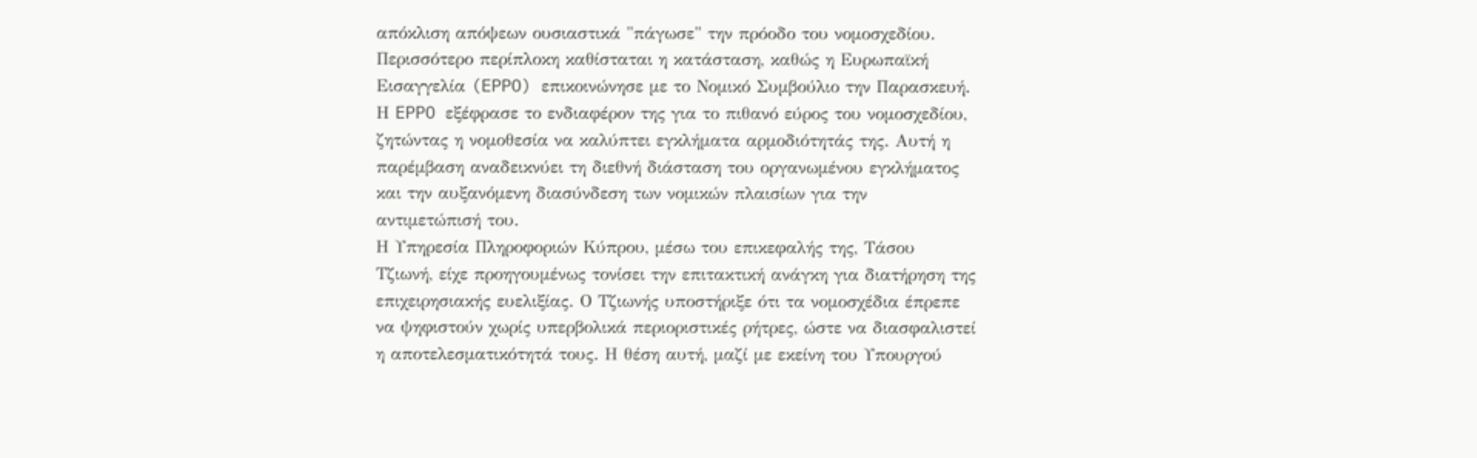απόκλιση απόψεων ουσιαστικά "πάγωσε" την πρόοδο του νομοσχεδίου.
Περισσότερο περίπλοκη καθίσταται η κατάσταση, καθώς η Ευρωπαϊκή Εισαγγελία (EPPO) επικοινώνησε με το Νομικό Συμβούλιο την Παρασκευή. Η EPPO εξέφρασε το ενδιαφέρον της για το πιθανό εύρος του νομοσχεδίου, ζητώντας η νομοθεσία να καλύπτει εγκλήματα αρμοδιότητάς της. Αυτή η παρέμβαση αναδεικνύει τη διεθνή διάσταση του οργανωμένου εγκλήματος και την αυξανόμενη διασύνδεση των νομικών πλαισίων για την αντιμετώπισή του.
Η Υπηρεσία Πληροφοριών Κύπρου, μέσω του επικεφαλής της, Τάσου Τζιωνή, είχε προηγουμένως τονίσει την επιτακτική ανάγκη για διατήρηση της επιχειρησιακής ευελιξίας. Ο Τζιωνής υποστήριξε ότι τα νομοσχέδια έπρεπε να ψηφιστούν χωρίς υπερβολικά περιοριστικές ρήτρες, ώστε να διασφαλιστεί η αποτελεσματικότητά τους. Η θέση αυτή, μαζί με εκείνη του Υπουργού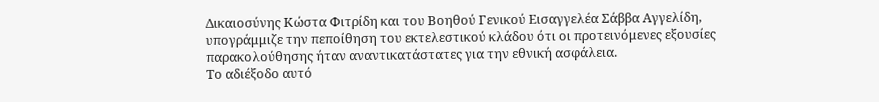Δικαιοσύνης Κώστα Φιτρίδη και του Βοηθού Γενικού Εισαγγελέα Σάββα Αγγελίδη, υπογράμμιζε την πεποίθηση του εκτελεστικού κλάδου ότι οι προτεινόμενες εξουσίες παρακολούθησης ήταν αναντικατάστατες για την εθνική ασφάλεια.
Το αδιέξοδο αυτό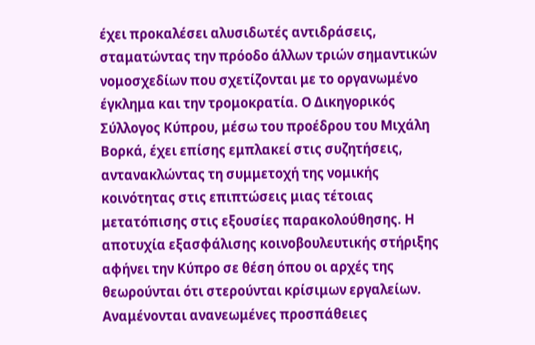έχει προκαλέσει αλυσιδωτές αντιδράσεις, σταματώντας την πρόοδο άλλων τριών σημαντικών νομοσχεδίων που σχετίζονται με το οργανωμένο έγκλημα και την τρομοκρατία. Ο Δικηγορικός Σύλλογος Κύπρου, μέσω του προέδρου του Μιχάλη Βορκά, έχει επίσης εμπλακεί στις συζητήσεις, αντανακλώντας τη συμμετοχή της νομικής κοινότητας στις επιπτώσεις μιας τέτοιας μετατόπισης στις εξουσίες παρακολούθησης. Η αποτυχία εξασφάλισης κοινοβουλευτικής στήριξης αφήνει την Κύπρο σε θέση όπου οι αρχές της θεωρούνται ότι στερούνται κρίσιμων εργαλείων. Αναμένονται ανανεωμένες προσπάθειες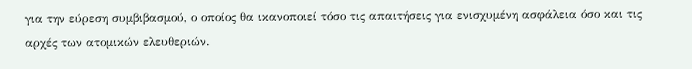για την εύρεση συμβιβασμού, ο οποίος θα ικανοποιεί τόσο τις απαιτήσεις για ενισχυμένη ασφάλεια όσο και τις αρχές των ατομικών ελευθεριών.